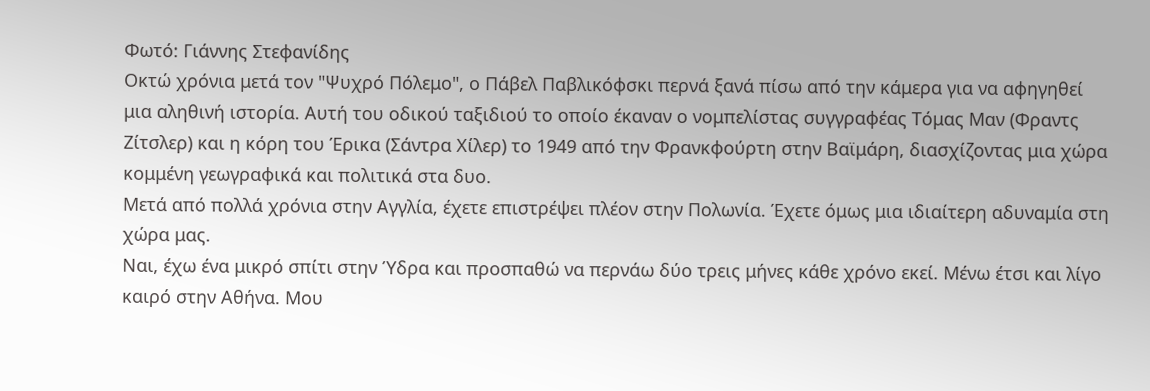Φωτό: Γιάννης Στεφανίδης
Οκτώ χρόνια μετά τον "Ψυχρό Πόλεμο", ο Πάβελ Παβλικόφσκι περνά ξανά πίσω από την κάμερα για να αφηγηθεί μια αληθινή ιστορία. Αυτή του οδικού ταξιδιού το οποίο έκαναν ο νομπελίστας συγγραφέας Τόμας Μαν (Φραντς Ζίτσλερ) και η κόρη του Έρικα (Σάντρα Χίλερ) το 1949 από την Φρανκφούρτη στην Βαϊμάρη, διασχίζοντας μια χώρα κομμένη γεωγραφικά και πολιτικά στα δυο.
Μετά από πολλά χρόνια στην Αγγλία, έχετε επιστρέψει πλέον στην Πολωνία. Έχετε όμως μια ιδιαίτερη αδυναμία στη χώρα μας.
Ναι, έχω ένα μικρό σπίτι στην Ύδρα και προσπαθώ να περνάω δύο τρεις μήνες κάθε χρόνο εκεί. Μένω έτσι και λίγο καιρό στην Αθήνα. Μου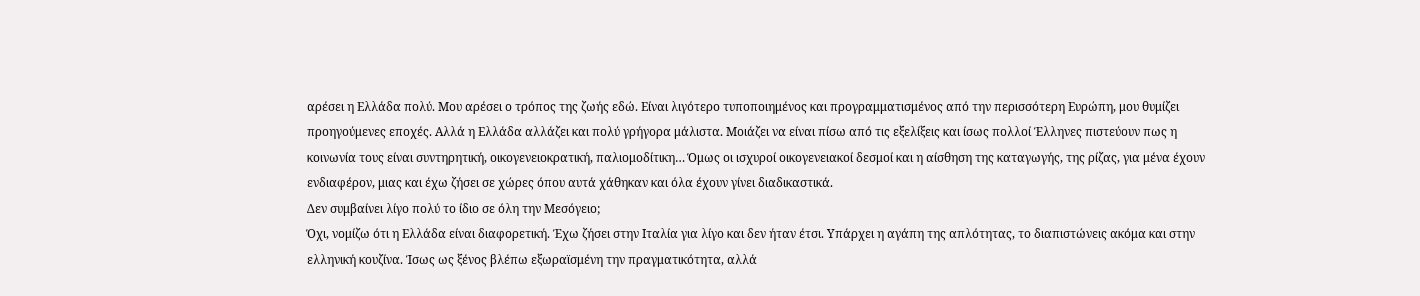αρέσει η Ελλάδα πολύ. Μου αρέσει ο τρόπος της ζωής εδώ. Είναι λιγότερο τυποποιημένος και προγραμματισμένος από την περισσότερη Ευρώπη, μου θυμίζει προηγούμενες εποχές. Αλλά η Ελλάδα αλλάζει και πολύ γρήγορα μάλιστα. Μοιάζει να είναι πίσω από τις εξελίξεις και ίσως πολλοί Έλληνες πιστεύουν πως η κοινωνία τους είναι συντηρητική, οικογενειοκρατική, παλιομοδίτικη… Όμως οι ισχυροί οικογενειακοί δεσμοί και η αίσθηση της καταγωγής, της ρίζας, για μένα έχουν ενδιαφέρον, μιας και έχω ζήσει σε χώρες όπου αυτά χάθηκαν και όλα έχουν γίνει διαδικαστικά.
Δεν συμβαίνει λίγο πολύ το ίδιο σε όλη την Μεσόγειο;
Όχι, νομίζω ότι η Ελλάδα είναι διαφορετική. Έχω ζήσει στην Ιταλία για λίγο και δεν ήταν έτσι. Υπάρχει η αγάπη της απλότητας, το διαπιστώνεις ακόμα και στην ελληνική κουζίνα. Ίσως ως ξένος βλέπω εξωραϊσμένη την πραγματικότητα, αλλά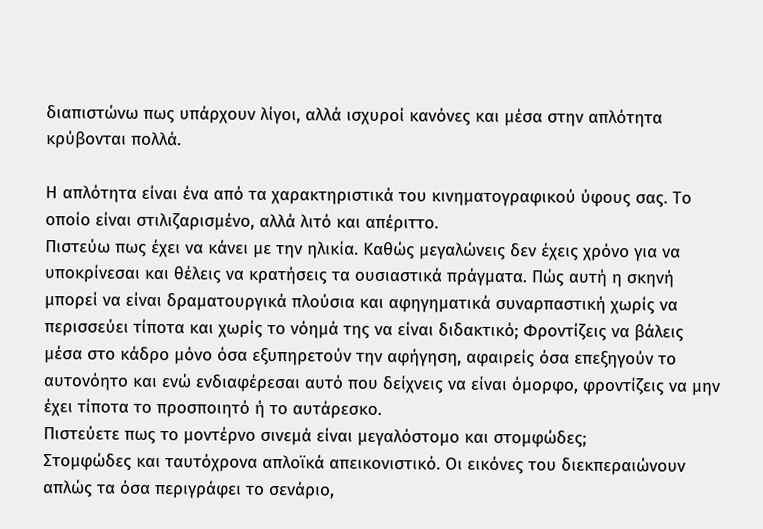διαπιστώνω πως υπάρχουν λίγοι, αλλά ισχυροί κανόνες και μέσα στην απλότητα κρύβονται πολλά.

Η απλότητα είναι ένα από τα χαρακτηριστικά του κινηματογραφικού ύφους σας. Το οποίο είναι στιλιζαρισμένο, αλλά λιτό και απέριττο.
Πιστεύω πως έχει να κάνει με την ηλικία. Καθώς μεγαλώνεις δεν έχεις χρόνο για να υποκρίνεσαι και θέλεις να κρατήσεις τα ουσιαστικά πράγματα. Πώς αυτή η σκηνή μπορεί να είναι δραματουργικά πλούσια και αφηγηματικά συναρπαστική χωρίς να περισσεύει τίποτα και χωρίς το νόημά της να είναι διδακτικό; Φροντίζεις να βάλεις μέσα στο κάδρο μόνο όσα εξυπηρετούν την αφήγηση, αφαιρείς όσα επεξηγούν το αυτονόητο και ενώ ενδιαφέρεσαι αυτό που δείχνεις να είναι όμορφο, φροντίζεις να μην έχει τίποτα το προσποιητό ή το αυτάρεσκο.
Πιστεύετε πως το μοντέρνο σινεμά είναι μεγαλόστομο και στομφώδες;
Στομφώδες και ταυτόχρονα απλοϊκά απεικονιστικό. Οι εικόνες του διεκπεραιώνουν απλώς τα όσα περιγράφει το σενάριο,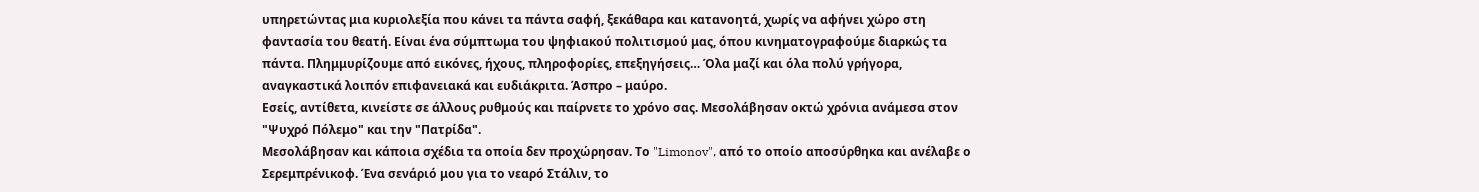υπηρετώντας μια κυριολεξία που κάνει τα πάντα σαφή, ξεκάθαρα και κατανοητά, χωρίς να αφήνει χώρο στη φαντασία του θεατή. Είναι ένα σύμπτωμα του ψηφιακού πολιτισμού μας, όπου κινηματογραφούμε διαρκώς τα πάντα. Πλημμυρίζουμε από εικόνες, ήχους, πληροφορίες, επεξηγήσεις… Όλα μαζί και όλα πολύ γρήγορα, αναγκαστικά λοιπόν επιφανειακά και ευδιάκριτα. Άσπρο – μαύρο.
Εσείς, αντίθετα, κινείστε σε άλλους ρυθμούς και παίρνετε το χρόνο σας. Μεσολάβησαν οκτώ χρόνια ανάμεσα στον "Ψυχρό Πόλεμο" και την "Πατρίδα".
Μεσολάβησαν και κάποια σχέδια τα οποία δεν προχώρησαν. Το "Limonov", από το οποίο αποσύρθηκα και ανέλαβε ο Σερεμπρένικοφ. Ένα σενάριό μου για το νεαρό Στάλιν, το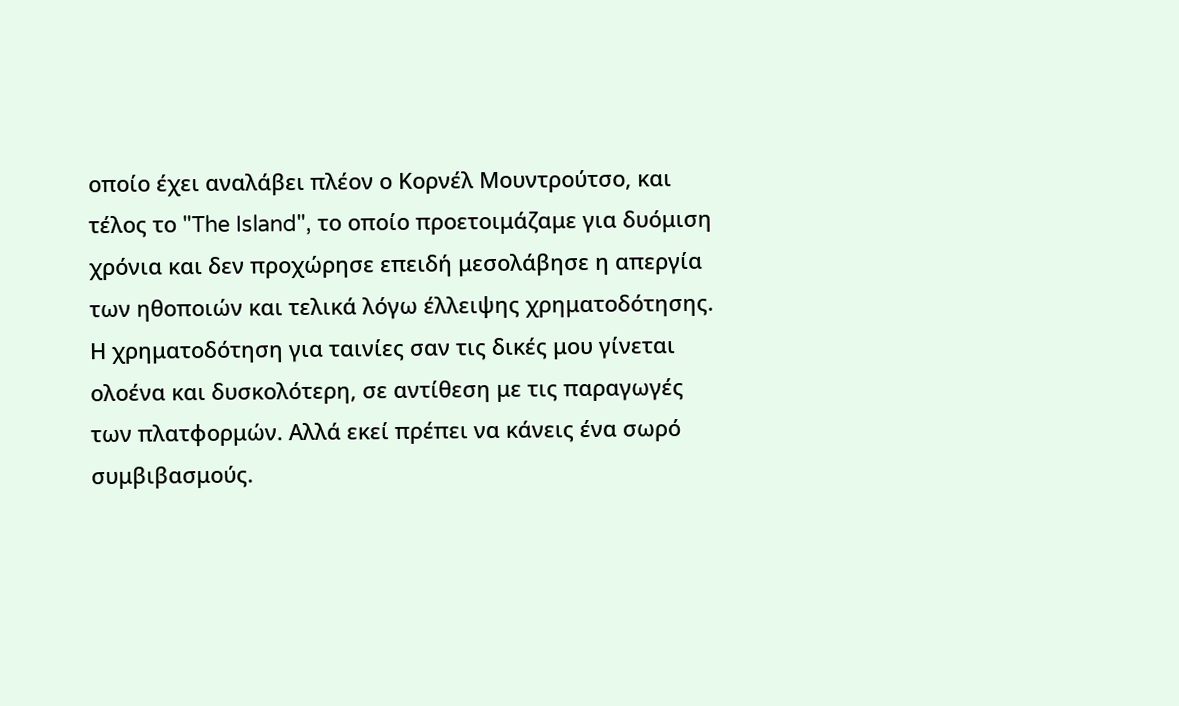οποίο έχει αναλάβει πλέον ο Κορνέλ Μουντρούτσο, και τέλος το "The Island", το οποίο προετοιμάζαμε για δυόμιση χρόνια και δεν προχώρησε επειδή μεσολάβησε η απεργία των ηθοποιών και τελικά λόγω έλλειψης χρηματοδότησης. Η χρηματοδότηση για ταινίες σαν τις δικές μου γίνεται ολοένα και δυσκολότερη, σε αντίθεση με τις παραγωγές των πλατφορμών. Αλλά εκεί πρέπει να κάνεις ένα σωρό συμβιβασμούς.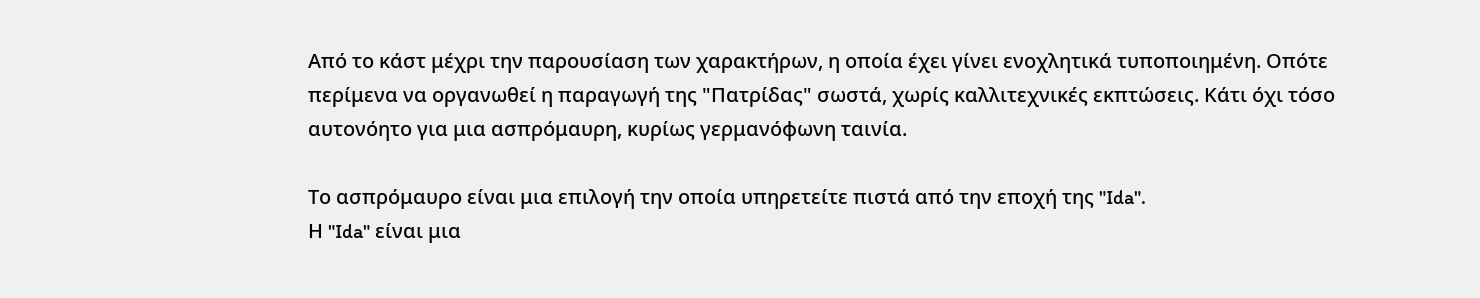Από το κάστ μέχρι την παρουσίαση των χαρακτήρων, η οποία έχει γίνει ενοχλητικά τυποποιημένη. Οπότε περίμενα να οργανωθεί η παραγωγή της "Πατρίδας" σωστά, χωρίς καλλιτεχνικές εκπτώσεις. Κάτι όχι τόσο αυτονόητο για μια ασπρόμαυρη, κυρίως γερμανόφωνη ταινία.

Το ασπρόμαυρο είναι μια επιλογή την οποία υπηρετείτε πιστά από την εποχή της "Ida".
Η "Ida" είναι μια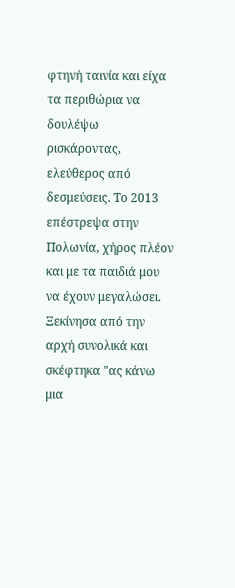φτηνή ταινία και είχα τα περιθώρια να δουλέψω ρισκάροντας, ελεύθερος από δεσμεύσεις. Το 2013 επέστρεψα στην Πολωνία, χήρος πλέον και με τα παιδιά μου να έχουν μεγαλώσει. Ξεκίνησα από την αρχή συνολικά και σκέφτηκα "ας κάνω μια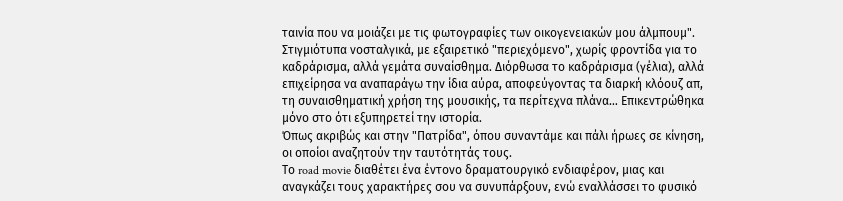ταινία που να μοιάζει με τις φωτογραφίες των οικογενειακών μου άλμπουμ". Στιγμιότυπα νοσταλγικά, με εξαιρετικό "περιεχόμενο", χωρίς φροντίδα για το καδράρισμα, αλλά γεμάτα συναίσθημα. Διόρθωσα το καδράρισμα (γέλια), αλλά επιχείρησα να αναπαράγω την ίδια αύρα, αποφεύγοντας τα διαρκή κλόουζ απ, τη συναισθηματική χρήση της μουσικής, τα περίτεχνα πλάνα… Επικεντρώθηκα μόνο στο ότι εξυπηρετεί την ιστορία.
Όπως ακριβώς και στην "Πατρίδα", όπου συναντάμε και πάλι ήρωες σε κίνηση, οι οποίοι αναζητούν την ταυτότητάς τους.
Το road movie διαθέτει ένα έντονο δραματουργικό ενδιαφέρον, μιας και αναγκάζει τους χαρακτήρες σου να συνυπάρξουν, ενώ εναλλάσσει το φυσικό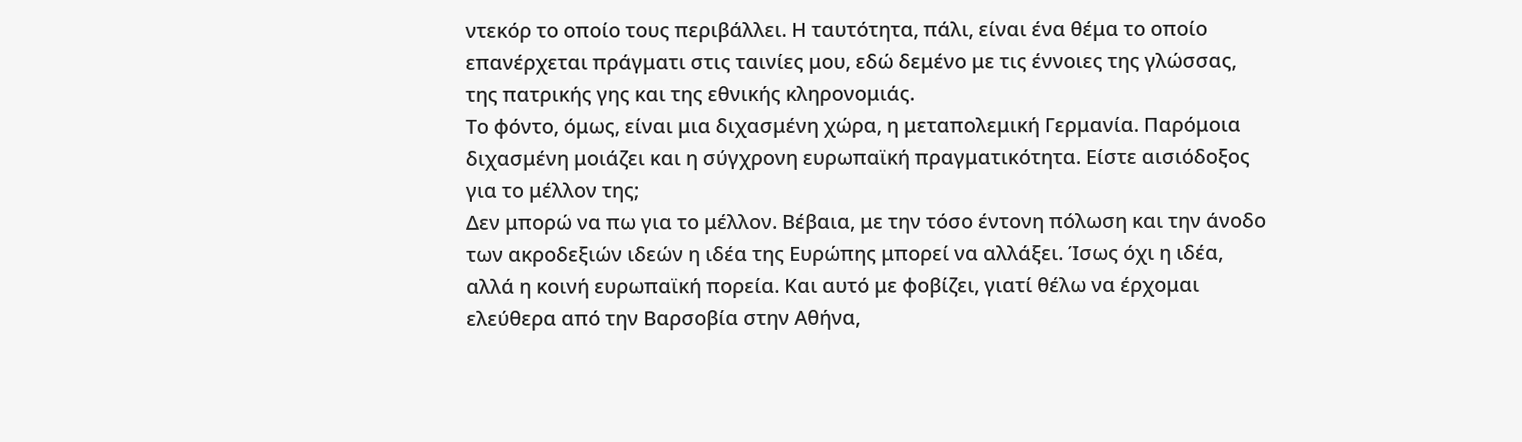ντεκόρ το οποίο τους περιβάλλει. Η ταυτότητα, πάλι, είναι ένα θέμα το οποίο επανέρχεται πράγματι στις ταινίες μου, εδώ δεμένο με τις έννοιες της γλώσσας, της πατρικής γης και της εθνικής κληρονομιάς.
Το φόντο, όμως, είναι μια διχασμένη χώρα, η μεταπολεμική Γερμανία. Παρόμοια διχασμένη μοιάζει και η σύγχρονη ευρωπαϊκή πραγματικότητα. Είστε αισιόδοξος για το μέλλον της;
Δεν μπορώ να πω για το μέλλον. Βέβαια, με την τόσο έντονη πόλωση και την άνοδο των ακροδεξιών ιδεών η ιδέα της Ευρώπης μπορεί να αλλάξει. Ίσως όχι η ιδέα, αλλά η κοινή ευρωπαϊκή πορεία. Και αυτό με φοβίζει, γιατί θέλω να έρχομαι ελεύθερα από την Βαρσοβία στην Αθήνα,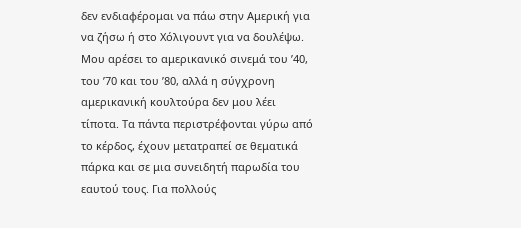δεν ενδιαφέρομαι να πάω στην Αμερική για να ζήσω ή στο Χόλιγουντ για να δουλέψω. Μου αρέσει το αμερικανικό σινεμά του ’40, του ’70 και του ’80, αλλά η σύγχρονη αμερικανική κουλτούρα δεν μου λέει τίποτα. Τα πάντα περιστρέφονται γύρω από το κέρδος, έχουν μετατραπεί σε θεματικά πάρκα και σε μια συνειδητή παρωδία του εαυτού τους. Για πολλούς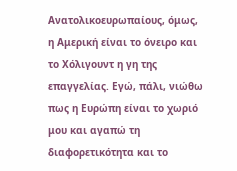Ανατολικοευρωπαίους, όμως, η Αμερική είναι το όνειρο και το Χόλιγουντ η γη της επαγγελίας. Εγώ, πάλι, νιώθω πως η Ευρώπη είναι το χωριό μου και αγαπώ τη διαφορετικότητα και το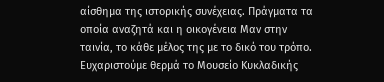αίσθημα της ιστορικής συνέχειας. Πράγματα τα οποία αναζητά και η οικογένεια Μαν στην ταινία, το κάθε μέλος της με το δικό του τρόπο.
Ευχαριστούμε θερμά το Μουσείο Κυκλαδικής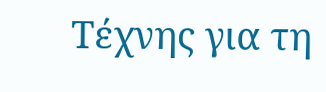Τέχνης για τη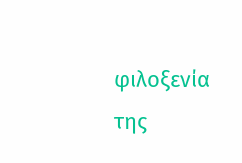φιλοξενία της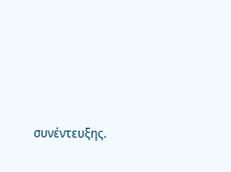συνέντευξης.